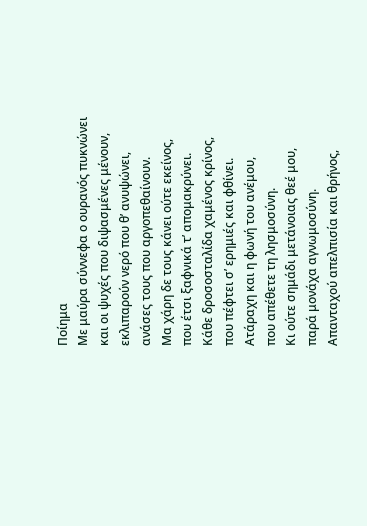Ποίημα
Με μαύρα σύννεφα ο ουρανός πυκνώνει
και οι ψυχές που διψασμένες μένουν,
εκλιπαρούν νερό που θ’ ανυψώνει,
ανάσες τους που αργοπεθαίνουν.
Μα χάρη δε τους κάνει ούτε εκείνος,
που έτσι ξαφνικά τ’ απομακρύνει.
Κάθε δροσοσταλίδα χαμένος κρίνος,
που πέφτει σ’ ερημιές και φθίνει.
Ατάραχη και η φωνή του ανέμου,
που απέθετε τη λησμοσύνη.
Κι ούτε σημάδι μετάνοιας θεέ μου,
παρά μονάχα αγνωμοσύνη.
Απανταχού απελπισία και θρήνος,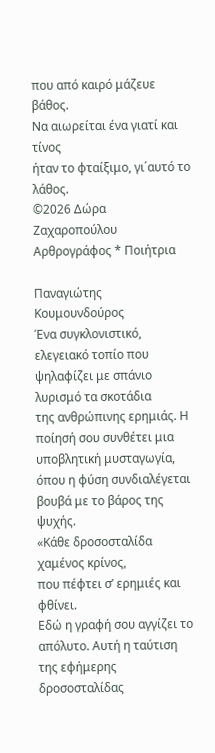που από καιρό μάζευε βάθος.
Να αιωρείται ένα γιατί και τίνος
ήταν το φταίξιμο, γι΄αυτό το λάθος.
©2026 Δώρα Ζαχαροπούλου
Αρθρογράφος * Ποιήτρια

Παναγιώτης Κουμουνδούρος
Ένα συγκλονιστικό, ελεγειακό τοπίο που ψηλαφίζει με σπάνιο λυρισμό τα σκοτάδια
της ανθρώπινης ερημιάς. Η ποίησή σου συνθέτει μια υποβλητική μυσταγωγία,
όπου η φύση συνδιαλέγεται βουβά με το βάρος της ψυχής.
«Κάθε δροσοσταλίδα χαμένος κρίνος,
που πέφτει σ’ ερημιές και φθίνει.
Εδώ η γραφή σου αγγίζει το απόλυτο. Αυτή η ταύτιση της εφήμερης δροσοσταλίδας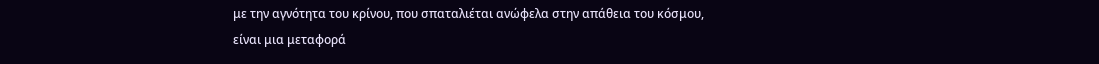με την αγνότητα του κρίνου, που σπαταλιέται ανώφελα στην απάθεια του κόσμου,
είναι μια μεταφορά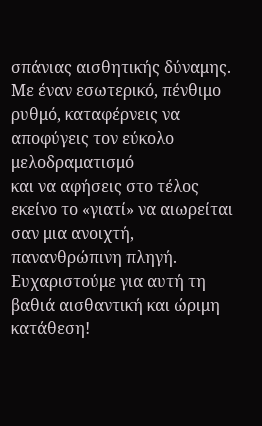σπάνιας αισθητικής δύναμης.
Με έναν εσωτερικό, πένθιμο ρυθμό, καταφέρνεις να αποφύγεις τον εύκολο μελοδραματισμό
και να αφήσεις στο τέλος εκείνο το «γιατί» να αιωρείται σαν μια ανοιχτή,
πανανθρώπινη πληγή.
Ευχαριστούμε για αυτή τη βαθιά αισθαντική και ώριμη κατάθεση!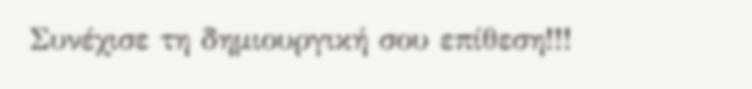Συνέχισε τη δημιουργική σου επίθεση!!!